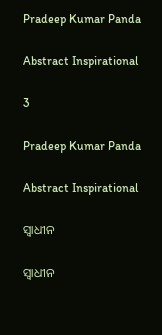Pradeep Kumar Panda

Abstract Inspirational

3

Pradeep Kumar Panda

Abstract Inspirational

ସ୍ବାଧୀନ

ସ୍ବାଧୀନ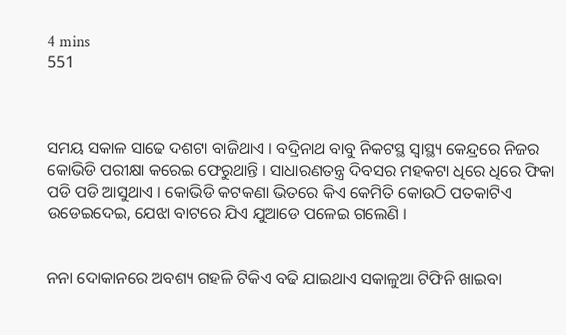4 mins
551



ସମୟ ସକାଳ ସାଢେ ଦଶଟା ବାଜିଥାଏ । ବଦ୍ରିନାଥ ବାବୁ ନିକଟସ୍ଥ ସ୍ବାସ୍ଥ୍ୟ କେନ୍ଦ୍ରରେ ନିଜର କୋଭିଡି ପରୀକ୍ଷା କରେଇ ଫେରୁଥାନ୍ତି । ସାଧାରଣତନ୍ତ୍ର ଦିବସର ମହକଟା ଧିରେ ଧିରେ ଫିକା ପଡି ପଡି ଆସୁଥାଏ । କୋଭିଡି କଟକଣା ଭିତରେ କିଏ କେମିତି କୋଉଠି ପତକାଟିଏ ଉଡେଇଦେଇ, ଯେଝା ବାଟରେ ଯିଏ ଯୁଆଡେ ପଳେଇ ଗଲେଣି ।


ନନା ଦୋକାନରେ ଅବଶ୍ୟ ଗହଳି ଟିକିଏ ବଢି ଯାଇଥାଏ ସକାଳୁଆ ଟିଫିନି ଖାଇବା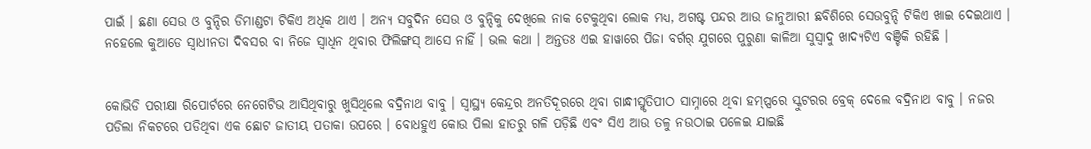ପାଇଁ । ଛଣା ସେଉ ଓ ବୁନ୍ଦିର ଡିମାଣ୍ଡଟା ଟିକିଏ ଅଧିକ ଥାଏ । ଅନ୍ୟ ସବୁଦିନ ସେଉ ଓ ବୁନ୍ଦିକୁ ଦେଖିଲେ ନାକ ଟେକୁଥିବା ଲୋକ ମଧ୍ୟ, ଅଗଷ୍ଟ ପନ୍ଦର ଆଉ ଜାନୁଆରୀ ଛବିଶିରେ ସେଉବୁନ୍ଦି ଟିକିଏ ଖାଇ ଦେଇଥାଏ । ନହେଲେ କୁଆଡେ ସ୍ବାଧୀନତା ଦିବସର ବା ନିଜେ ସ୍ବାଧିନ ଥିବାର ଫିଲିଙ୍ଗସ୍ ଆସେ ନାହିଁ । ଭଲ କଥା । ଅନ୍ତତଃ ଏଇ ହାୱାରେ ପିଜା ବର୍ଗର୍ ଯୁଗରେ ପୁରୁଣା କାଳିଆ ସୁସ୍ବାଦୁ ଖାଦ୍ୟଟିଏ ବଞ୍ଚିକି ରହିଛି ।


କୋଭିଡି ପରୀକ୍ଷା ରିପୋର୍ଟରେ ନେଗେଟିଭ ଆସିଥିବାରୁ ଖୁସିଥିଲେ ବଦ୍ରିନାଥ ବାବୁ । ସ୍ବାସ୍ଥ୍ୟ କେନ୍ଦ୍ରର ଅନତିଦୂରରେ ଥିବା ଗାନ୍ଧୀସ୍ମୃତିପୀଠ ସାମ୍ନାରେ ଥିବା ହମ୍ପ୍ସରେ ସ୍କୁଟରର ବ୍ରେକ୍ ଦେଲେ ବଦ୍ରିନାଥ ବାବୁ । ନଜର ପଡିଲା ନିକଟରେ ପଡିଥିବା ଏକ ଛୋଟ ଜାତୀୟ ପତାକା ଉପରେ । ବୋଧହୁଏ କୋଉ ପିଲା ହାତରୁ ଗଳି ପଡ଼ିଛି ଏବଂ ସିଏ ଆଉ ତଳୁ ନଉଠାଇ ପଳେଇ ଯାଇଛି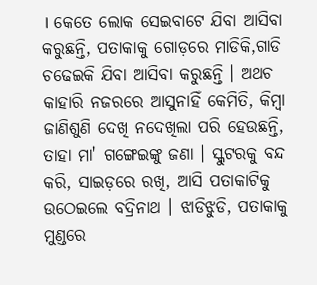। କେତେ ଲୋକ ସେଇବାଟେ ଯିବା ଆସିବା କରୁଛନ୍ତି, ପତାକାକୁ ଗୋଡ଼ରେ ମାଡିକି,ଗାଡି ଚଢେଇକି ଯିବା ଆସିବା କରୁଛନ୍ତି । ଅଥଚ କାହାରି ନଜରରେ ଆସୁନାହିଁ କେମିତି, କିମ୍ବା ଜାଣିଶୁଣି ଦେଖି ନଦେଖିଲା ପରି ହେଉଛନ୍ତି, ତାହା ମା' ଗଙ୍ଗେଇଙ୍କୁ ଜଣା । ସ୍କୁଟରକୁ ବନ୍ଦ କରି, ସାଇଡ଼ରେ ରଖି, ଆସି ପତାକାଟିକୁ ଉଠେଇଲେ ବଦ୍ରିନାଥ । ଝାଡିଝୁଡି, ପତାକାକୁ ମୁଣ୍ଡରେ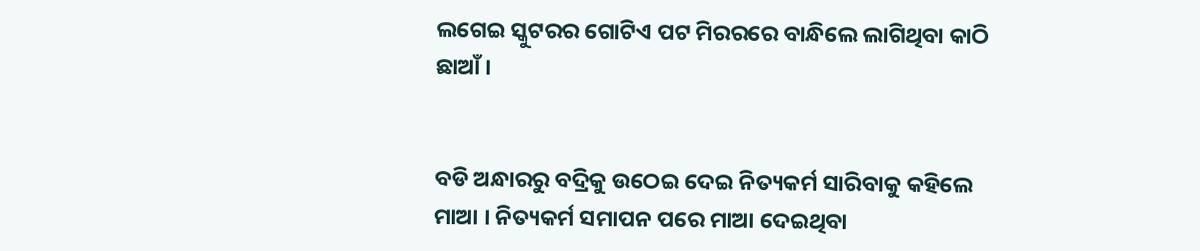ଲଗେଇ ସ୍କୁଟରର ଗୋଟିଏ ପଟ ମିରରରେ ବାନ୍ଧିଲେ ଲାଗିଥିବା କାଠି ଛାଆଁ ।


ବଡି ଅନ୍ଧାରରୁ ବଦ୍ରିକୁ ଉଠେଇ ଦେଇ ନିତ୍ୟକର୍ମ ସାରିବାକୁ କହିଲେ ମାଆ । ନିତ୍ୟକର୍ମ ସମାପନ ପରେ ମାଆ ଦେଇଥିବା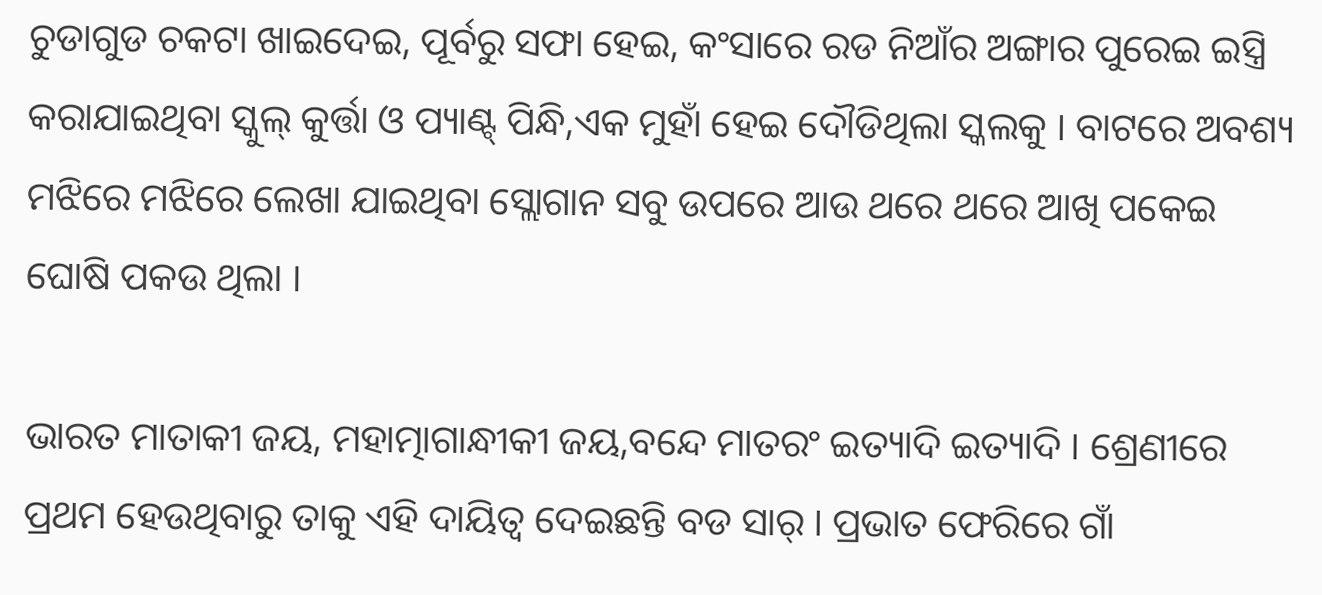ଚୁଡାଗୁଡ ଚକଟା ଖାଇଦେଇ, ପୂର୍ବରୁ ସଫା ହେଇ, କଂସାରେ ରଡ ନିଆଁର ଅଙ୍ଗାର ପୁରେଇ ଇସ୍ତ୍ରି କରାଯାଇଥିବା ସ୍କୁଲ୍ କୁର୍ତ୍ତା ଓ ପ୍ୟାଣ୍ଟ୍ ପିନ୍ଧି,ଏକ ମୁହାଁ ହେଇ ଦୌଡିଥିଲା ସ୍କଲକୁ । ବାଟରେ ଅବଶ୍ୟ ମଝିରେ ମଝିରେ ଲେଖା ଯାଇଥିବା ସ୍ଲୋଗାନ ସବୁ ଉପରେ ଆଉ ଥରେ ଥରେ ଆଖି ପକେଇ ଘୋଷି ପକଉ ଥିଲା ।

ଭାରତ ମାତାକୀ ଜୟ, ମହାତ୍ମାଗାନ୍ଧୀକୀ ଜୟ,ବନ୍ଦେ ମାତରଂ ଇତ୍ୟାଦି ଇତ୍ୟାଦି । ଶ୍ରେଣୀରେ ପ୍ରଥମ ହେଉଥିବାରୁ ତାକୁ ଏହି ଦାୟିତ୍ବ ଦେଇଛନ୍ତି ବଡ ସାର୍ । ପ୍ରଭାତ ଫେରିରେ ଗାଁ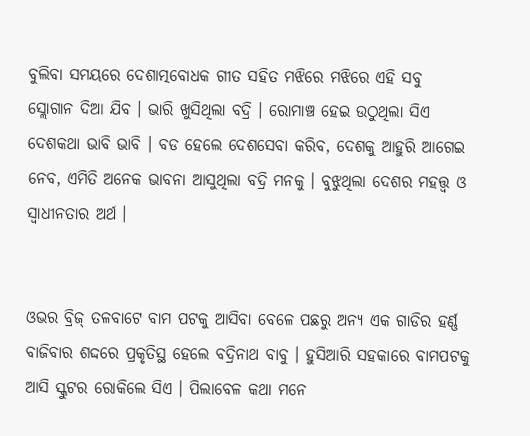ବୁଲିବା ସମୟରେ ଦେଶାତ୍ମବୋଧକ ଗୀତ ସହିତ ମଝିରେ ମଝିରେ ଏହି ସବୁ ସ୍ଲୋଗାନ ଦିଆ ଯିବ । ଭାରି ଖୁସିଥିଲା ବଦ୍ରି । ରୋମାଞ୍ଚ ହେଇ ଉଠୁଥିଲା ସିଏ ଦେଶକଥା ଭାବି ଭାବି । ବଡ ହେଲେ ଦେଶସେବା କରିବ, ଦେଶକୁ ଆହୁରି ଆଗେଇ ନେବ, ଏମିତି ଅନେକ ଭାବନା ଆସୁଥିଲା ବଦ୍ରି ମନକୁ । ବୁଝୁଥିଲା ଦେଶର ମହତ୍ତ୍ଵ ଓ ସ୍ବାଧୀନତାର ଅର୍ଥ ।


ଓଭର ବ୍ରିଜ୍ ତଳବାଟେ ବାମ ପଟକୁ ଆସିବା ବେଳେ ପଛରୁ ଅନ୍ୟ ଏକ ଗାଡିର ହର୍ଣ୍ଣ ବାଜିବାର ଶଦ୍ଦରେ ପ୍ରକୃତିସ୍ଥ ହେଲେ ବଦ୍ରିନାଥ ବାବୁ । ହୁସିଆରି ସହକାରେ ବାମପଟକୁ ଆସି ସ୍କୁଟର ରୋକିଲେ ସିଏ । ପିଲାବେଳ କଥା ମନେ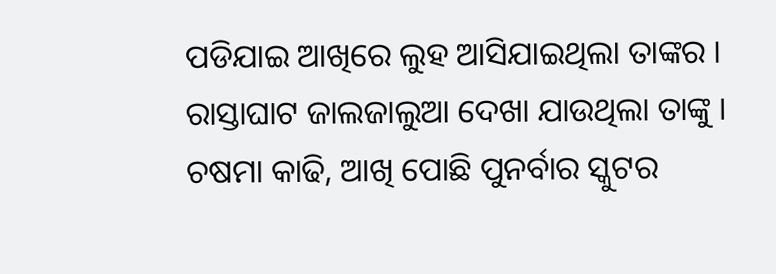ପଡିଯାଇ ଆଖିରେ ଲୁହ ଆସିଯାଇଥିଲା ତାଙ୍କର । ରାସ୍ତାଘାଟ ଜାଲଜାଲୁଆ ଦେଖା ଯାଉଥିଲା ତାଙ୍କୁ । ଚଷମା କାଢି, ଆଖି ପୋଛି ପୁନର୍ବାର ସ୍କୁଟର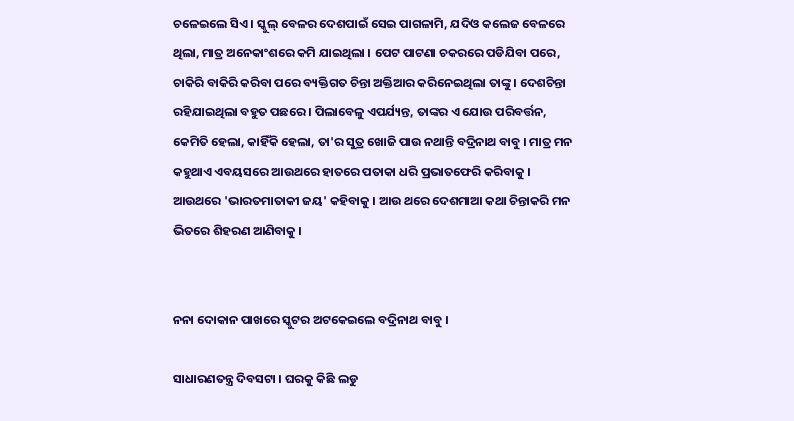ଚଳେଇଲେ ସିଏ । ସ୍କୁଲ୍ ବେଳର ଦେଶପାଇଁ ସେଇ ପାଗଳାମି, ଯଦିଓ କଲେଜ ବେଳରେ ଥିଲା, ମାତ୍ର ଅନେକାଂଶରେ କମି ଯାଇଥିଲା । ପେଟ ପାଟଣା ଚକରରେ ପଡିଯିବା ପରେ, ଚାକିରି ବାକିରି କରିବା ପରେ ବ୍ୟକ୍ତିଗତ ଚିନ୍ତା ଅକ୍ତିଆର କରିନେଇଥିଲା ତାଙ୍କୁ । ଦେଶଚିନ୍ତା ରହିଯାଇଥିଲା ବହୁତ ପଛରେ । ପିଲାବେଳୁ ଏପର୍ଯ୍ୟନ୍ତ, ତାଙ୍କର ଏ ଯୋଉ ପରିବର୍ତ୍ତନ, କେମିତି ହେଲା, କାହିଁକି ହେଲା, ତା'ର ସୁତ୍ର ଖୋଜି ପାଉ ନଥାନ୍ତି ବଦ୍ରିନାଥ ବାବୁ । ମାତ୍ର ମନ କହୁଥାଏ ଏବୟସରେ ଆଉଥରେ ହାତରେ ପତାକା ଧରି ପ୍ରଭାତଫେରି କରିବାକୁ । ଆଉଥରେ 'ଭାରତମାତାକୀ ଜୟ' କହିବାକୁ । ଆଉ ଥରେ ଦେଶମାଆ କଥା ଚିନ୍ତାକରି ମନ ଭିତରେ ଶିହରଣ ଆଣିବାକୁ ।


ନନା ଦୋକାନ ପାଖରେ ସ୍କୁଟର ଅଟକେଇଲେ ବଦ୍ରିନାଥ ବାବୁ ।

ସାଧାରଣତନ୍ତ୍ର ଦିବସଟା । ଘରକୁ କିଛି ଲଡୁ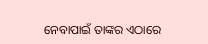ନେବାପାଇଁ ତାଙ୍କର ଏଠାରେ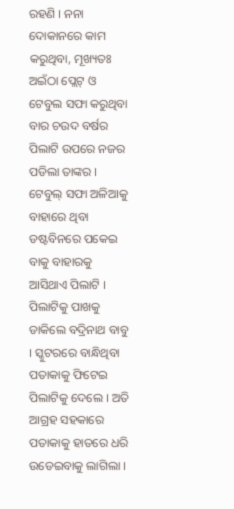ରହଣି । ନନା ଦୋକାନରେ କାମ କରୁଥିବା, ମୂଖ୍ୟତଃ ଅଇଁଠା ପ୍ଲେଟ୍ ଓ ଟେବୁଲ ସଫା କରୁଥିବା ବାର ଚଉଦ ବର୍ଷର ପିଲାଟି ଉପରେ ନଜର ପଡିଲା ତାଙ୍କର । ଟେବୁଲ୍ ସଫା ଅଳିଆକୁ ବାହାରେ ଥିବା ଡଷ୍ଟବିନରେ ପକେଇ ବାକୁ ବାହାରକୁ ଆସିଥାଏ ପିଲାଟି । ପିଲାଟିକୁ ପାଖକୁ ଡାକିଲେ ବଦ୍ରିନାଥ ବାବୁ । ସ୍କୁଟରରେ ବାନ୍ଧିଥିବା ପତାକାକୁ ଫିଟେଇ ପିଲାଟିକୁ ଦେଲେ । ଅତି ଆଗ୍ରହ ସହକାରେ ପତାକାକୁ ହାତରେ ଧରି ଉଡେଇବାକୁ ଲାଗିଲା ।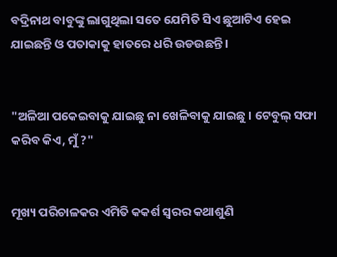ବଦ୍ରିନାଥ ବାବୁଙ୍କୁ ଲାଗୁଥିଲା ସତେ ଯେମିତି ସିଏ ଛୁଆଟିଏ ହେଇ ଯାଇଛନ୍ତି ଓ ପତାକାକୁ ହାତରେ ଧରି ଉଡଉଛନ୍ତି ।


"ଅଳିଆ ପକେଇବାକୁ ଯାଇଛୁ ନା ଖେଳିବାକୁ ଯାଇଛୁ । ଟେବୁଲ୍ ସଫା କରିବ କିଏ, ମୁଁ ?"


ମୂଖ୍ୟ ପରିଚାଳକର ଏମିତି କକର୍ଶ ସ୍ବରର କଥାଶୁଣି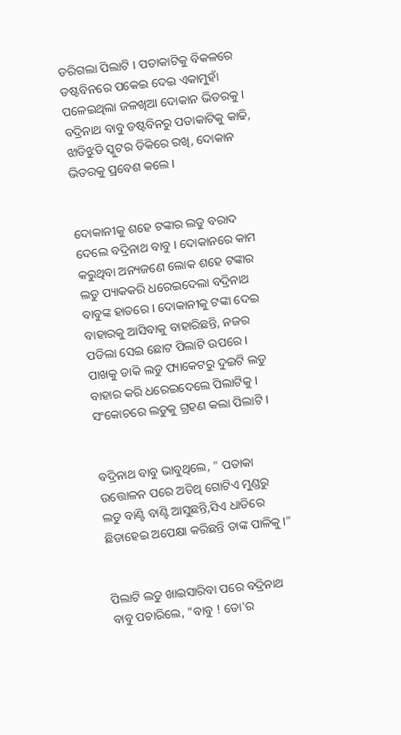ଡରିଗଲା ପିଲାଟି । ପତାକାଟିକୁ ବିକଳରେ ଡଷ୍ଟବିନରେ ପକେଇ ଦେଇ ଏକାମୁହାଁ ପଳେଇଥିଲା ଜଳଖିଆ ଦୋକାନ ଭିତରକୁ । ବଦ୍ରିନାଥ ବାବୁ ଡଷ୍ଟବିନରୁ ପତାକାଟିକୁ କାଢି, ଝାଡିଝୁଡି ସ୍କୁଟର ଡିକିରେ ରଖି, ଦୋକାନ ଭିତରକୁ ପ୍ରବେଶ କଲେ ।


ଦୋକାନୀକୁ ଶହେ ଟଙ୍କାର ଲଡୁ ବରାଦ ଦେଲେ ବଦ୍ରିନାଥ ବାବୁ । ଦୋକାନରେ କାମ କରୁଥିବା ଅନ୍ୟଜଣେ ଲୋକ ଶହେ ଟଙ୍କାର ଲଡୁ ପ୍ୟାକକରି ଧରେଇଦେଲା ବଦ୍ରିନାଥ ବାବୁଙ୍କ ହାତରେ । ଦୋକାନୀକୁ ଟଙ୍କା ଦେଇ ବାହାରକୁ ଆସିବାକୁ ବାହାରିଛନ୍ତି, ନଜର ପଡିଲା ସେଇ ଛୋଟ ପିଲାଟି ଉପରେ । ପାଖକୁ ଡାକି ଲଡୁ ପ୍ୟାକେଟରୁ ଦୁଇଟି ଲଡୁ ବାହାର କରି ଧରେଇଦେଲେ ପିଲାଟିକୁ । ସଂକୋଚରେ ଲଡୁକୁ ଗ୍ରହଣ କଲା ପିଲାଟି ।


ବଦ୍ରିନାଥ ବାବୁ ଭାବୁଥିଲେ, " ପତାକା ଉତ୍ତୋଳନ ପରେ ଅତିଥି ଗୋଟିଏ ମୁଣ୍ଡରୁ ଲଡୁ ବାଣ୍ଟି ବାଣ୍ଟି ଆସୁଛନ୍ତି,ସିଏ ଧାଡିରେ ଛିଡାହେଇ ଅପେକ୍ଷା କରିଛନ୍ତି ତାଙ୍କ ପାଳିକୁ ।"


ପିଲାଟି ଲଡୁ ଖାଇସାରିବା ପରେ ବଦ୍ରିନାଥ ବାବୁ ପଚାରିଲେ, "ବାବୁ ! ତୋ'ର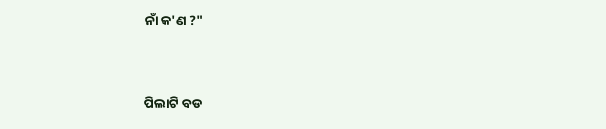ନାଁ କ'ଣ ?"


ପିଲାଟି ବଡ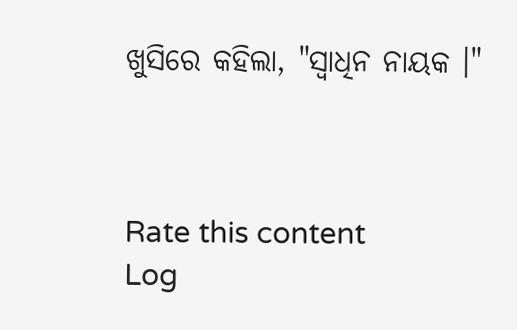ଖୁସିରେ କହିଲା, "ସ୍ବାଧିନ ନାୟକ ।"



Rate this content
Log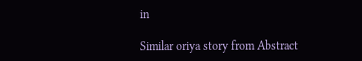in

Similar oriya story from Abstract